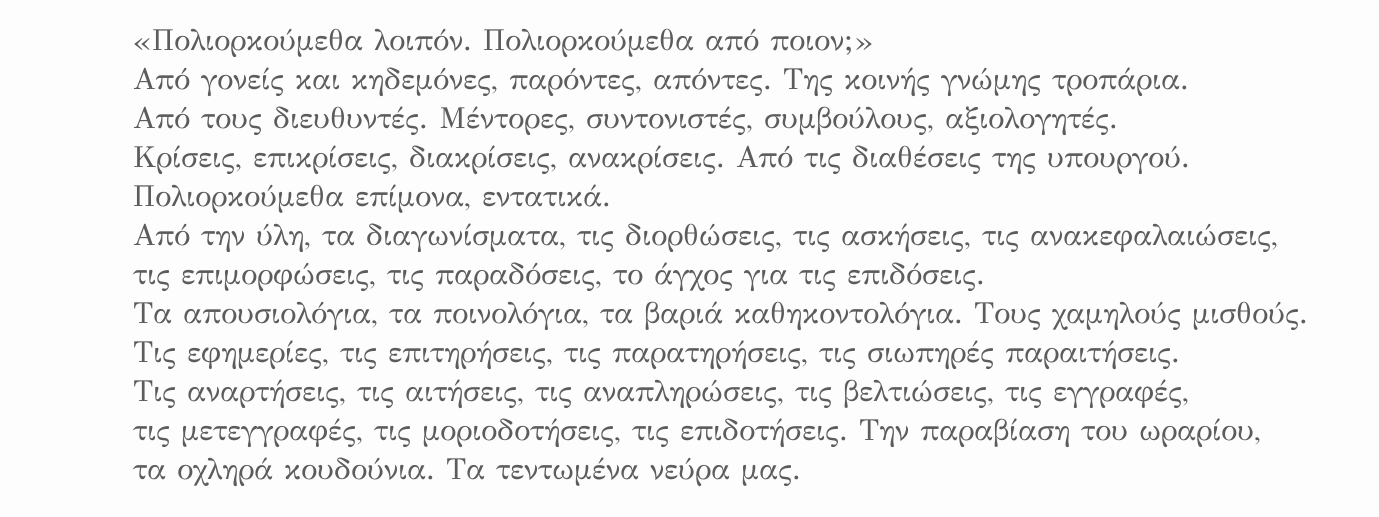«Πολιορκούμεθα λοιπόν. Πολιορκούμεθα από ποιον;»
Από γονείς και κηδεμόνες, παρόντες, απόντες. Της κοινής γνώμης τροπάρια.
Από τους διευθυντές. Μέντορες, συντονιστές, συμβούλους, αξιολογητές.
Κρίσεις, επικρίσεις, διακρίσεις, ανακρίσεις. Από τις διαθέσεις της υπουργού.
Πολιορκούμεθα επίμονα, εντατικά.
Από την ύλη, τα διαγωνίσματα, τις διορθώσεις, τις ασκήσεις, τις ανακεφαλαιώσεις,
τις επιμορφώσεις, τις παραδόσεις, το άγχος για τις επιδόσεις.
Τα απουσιολόγια, τα ποινολόγια, τα βαριά καθηκοντολόγια. Τους χαμηλούς μισθούς.
Τις εφημερίες, τις επιτηρήσεις, τις παρατηρήσεις, τις σιωπηρές παραιτήσεις.
Τις αναρτήσεις, τις αιτήσεις, τις αναπληρώσεις, τις βελτιώσεις, τις εγγραφές,
τις μετεγγραφές, τις μοριοδοτήσεις, τις επιδοτήσεις. Την παραβίαση του ωραρίου,
τα οχληρά κουδούνια. Τα τεντωμένα νεύρα μας.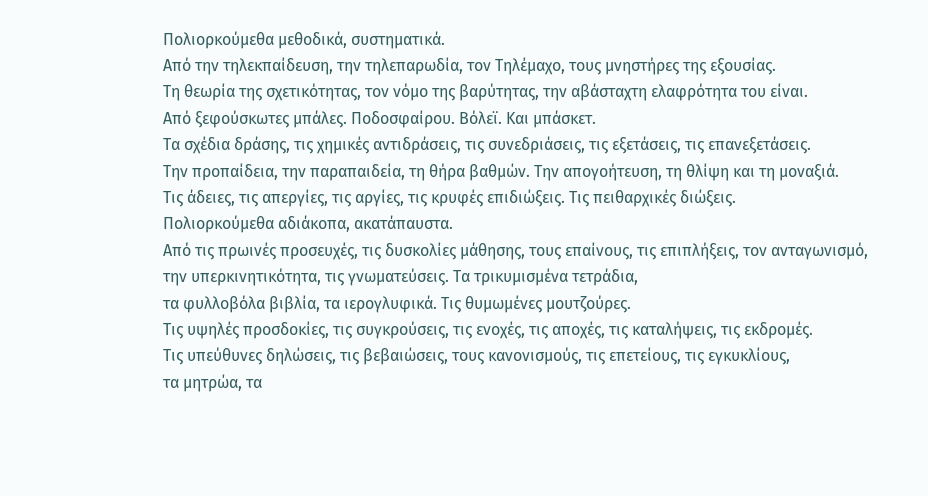Πολιορκούμεθα μεθοδικά, συστηματικά.
Από την τηλεκπαίδευση, την τηλεπαρωδία, τον Τηλέμαχο, τους μνηστήρες της εξουσίας.
Τη θεωρία της σχετικότητας, τον νόμο της βαρύτητας, την αβάσταχτη ελαφρότητα του είναι.
Από ξεφούσκωτες μπάλες. Ποδοσφαίρου. Βόλεϊ. Και μπάσκετ.
Τα σχέδια δράσης, τις χημικές αντιδράσεις, τις συνεδριάσεις, τις εξετάσεις, τις επανεξετάσεις.
Την προπαίδεια, την παραπαιδεία, τη θήρα βαθμών. Την απογοήτευση, τη θλίψη και τη μοναξιά.
Τις άδειες, τις απεργίες, τις αργίες, τις κρυφές επιδιώξεις. Τις πειθαρχικές διώξεις.
Πολιορκούμεθα αδιάκοπα, ακατάπαυστα.
Από τις πρωινές προσευχές, τις δυσκολίες μάθησης, τους επαίνους, τις επιπλήξεις, τον ανταγωνισμό, την υπερκινητικότητα, τις γνωματεύσεις. Τα τρικυμισμένα τετράδια,
τα φυλλοβόλα βιβλία, τα ιερογλυφικά. Τις θυμωμένες μουτζούρες.
Τις υψηλές προσδοκίες, τις συγκρούσεις, τις ενοχές, τις αποχές, τις καταλήψεις, τις εκδρομές.
Τις υπεύθυνες δηλώσεις, τις βεβαιώσεις, τους κανονισμούς, τις επετείους, τις εγκυκλίους,
τα μητρώα, τα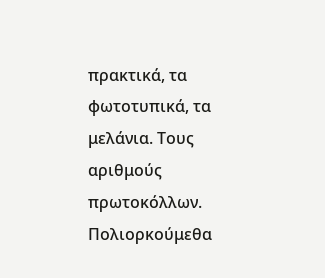πρακτικά, τα φωτοτυπικά, τα μελάνια. Τους αριθμούς πρωτοκόλλων.
Πολιορκούμεθα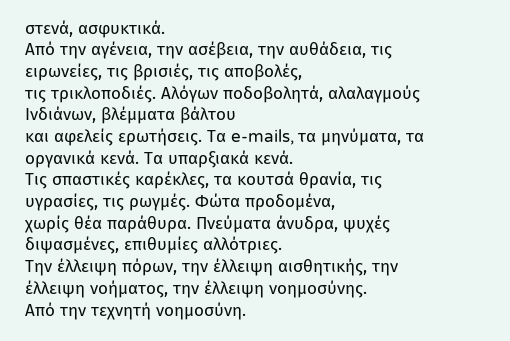στενά, ασφυκτικά.
Από την αγένεια, την ασέβεια, την αυθάδεια, τις ειρωνείες, τις βρισιές, τις αποβολές,
τις τρικλοποδιές. Αλόγων ποδοβολητά, αλαλαγμούς Ινδιάνων, βλέμματα βάλτου
και αφελείς ερωτήσεις. Τα e-mails, τα μηνύματα, τα οργανικά κενά. Τα υπαρξιακά κενά.
Τις σπαστικές καρέκλες, τα κουτσά θρανία, τις υγρασίες, τις ρωγμές. Φώτα προδομένα,
χωρίς θέα παράθυρα. Πνεύματα άνυδρα, ψυχές διψασμένες, επιθυμίες αλλότριες.
Την έλλειψη πόρων, την έλλειψη αισθητικής, την έλλειψη νοήματος, την έλλειψη νοημοσύνης.
Από την τεχνητή νοημοσύνη.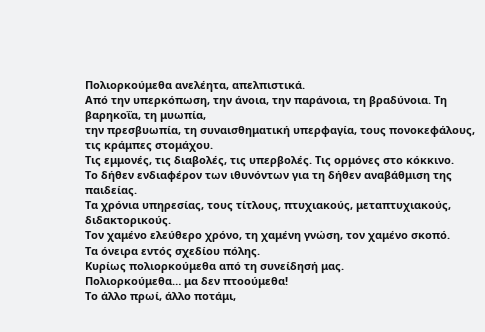Πολιορκούμεθα ανελέητα, απελπιστικά.
Από την υπερκόπωση, την άνοια, την παράνοια, τη βραδύνοια. Τη βαρηκοΐα, τη μυωπία,
την πρεσβυωπία, τη συναισθηματική υπερφαγία, τους πονοκεφάλους, τις κράμπες στομάχου.
Τις εμμονές, τις διαβολές, τις υπερβολές. Τις ορμόνες στο κόκκινο.
Το δήθεν ενδιαφέρον των ιθυνόντων για τη δήθεν αναβάθμιση της παιδείας.
Τα χρόνια υπηρεσίας, τους τίτλους, πτυχιακούς, μεταπτυχιακούς, διδακτορικούς.
Τον χαμένο ελεύθερο χρόνο, τη χαμένη γνώση, τον χαμένο σκοπό.
Τα όνειρα εντός σχεδίου πόλης.
Κυρίως πολιορκούμεθα από τη συνείδησή μας.
Πολιορκούμεθα… μα δεν πτοούμεθα!
Το άλλο πρωί, άλλο ποτάμι,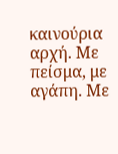καινούρια αρχή. Με πείσμα, με αγάπη. Με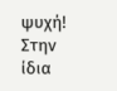ψυχή!
Στην ίδια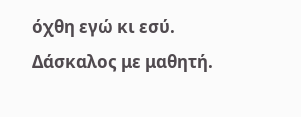όχθη εγώ κι εσύ. Δάσκαλος με μαθητή.